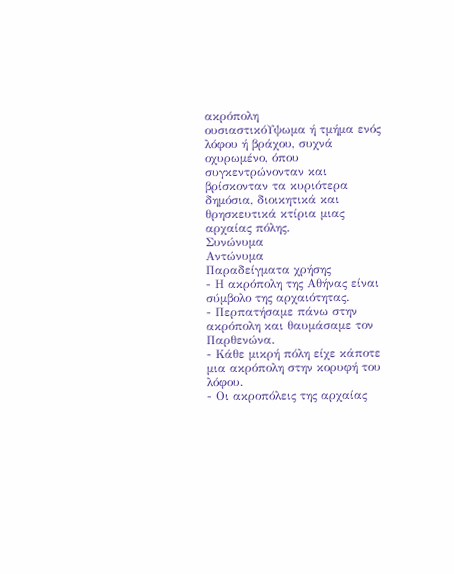ακρόπολη
ουσιαστικόΥψωμα ή τμήμα ενός λόφου ή βράχου, συχνά οχυρωμένο, όπου συγκεντρώνονταν και βρίσκονταν τα κυριότερα δημόσια, διοικητικά και θρησκευτικά κτίρια μιας αρχαίας πόλης.
Συνώνυμα
Αντώνυμα
Παραδείγματα χρήσης
- Η ακρόπολη της Αθήνας είναι σύμβολο της αρχαιότητας.
- Περπατήσαμε πάνω στην ακρόπολη και θαυμάσαμε τον Παρθενώνα.
- Κάθε μικρή πόλη είχε κάποτε μια ακρόπολη στην κορυφή του λόφου.
- Οι ακροπόλεις της αρχαίας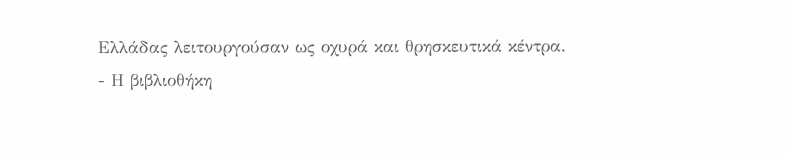Ελλάδας λειτουργούσαν ως οχυρά και θρησκευτικά κέντρα.
- Η βιβλιοθήκη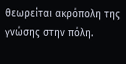θεωρείται ακρόπολη της γνώσης στην πόλη.